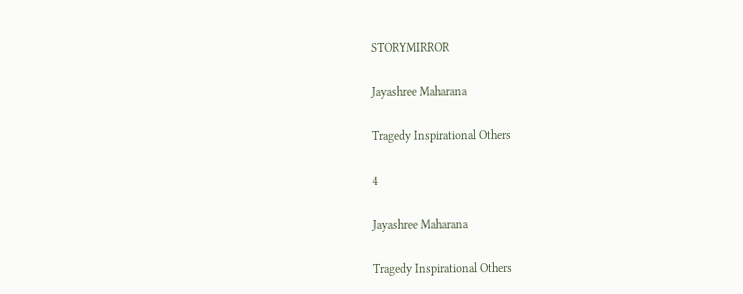STORYMIRROR

Jayashree Maharana

Tragedy Inspirational Others

4

Jayashree Maharana

Tragedy Inspirational Others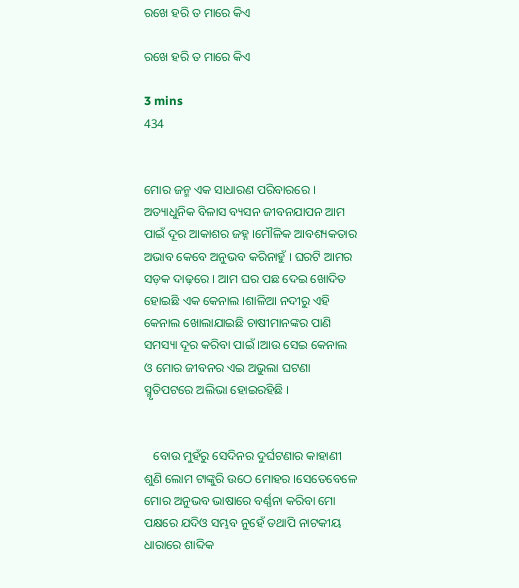ରଖେ ହରି ତ ମାରେ କିଏ

ରଖେ ହରି ତ ମାରେ କିଏ

3 mins
434


ମୋର ଜନ୍ମ ଏକ ସାଧାରଣ ପରିବାରରେ । ଅତ୍ୟାଧୁନିକ ବିଳାସ ବ୍ୟସନ ଜୀବନଯାପନ ଆମ ପାଇଁ ଦୂର ଆକାଶର ଜହ୍ନ ।ମୌଳିକ ଆବଶ୍ୟକତାର ଅଭାବ କେବେ ଅନୁଭବ କରିନାହୁଁ । ଘରଟି ଆମର ସଡ଼କ ଦାଢ଼ରେ । ଆମ ଘର ପଛ ଦେଇ ଖୋଦିତ ହୋଇଛି ଏକ କେନାଲ ।ଶାଳିଆ ନଦୀରୁ ଏହି କେନାଲ ଖୋଲାଯାଇଛି ଚାଷୀମାନଙ୍କର ପାଣି ସମସ୍ୟା ଦୂର କରିବା ପାଇଁ ।ଆଉ ସେଇ କେନାଲ ଓ ମୋର ଜୀବନର ଏଇ ଅଭୁଲା ଘଟଣା ସ୍ମୃତିପଟରେ ଅଲିଭା ହୋଇରହିଛି ।


   ବୋଉ ମୁହଁରୁ ସେଦିନର ଦୁର୍ଘଟଣାର କାହାଣୀ ଶୁଣି ଲୋମ ଟାଙ୍କୁରି ଉଠେ ମୋହର ।ସେତେବେଳେ ମୋର ଅନୁଭବ ଭାଷାରେ ବର୍ଣ୍ଣନା କରିବା ମୋ ପକ୍ଷରେ ଯଦିଓ ସମ୍ଭବ ନୁହେଁ ତଥାପି ନାଟକୀୟ ଧାରାରେ ଶାବ୍ଦିକ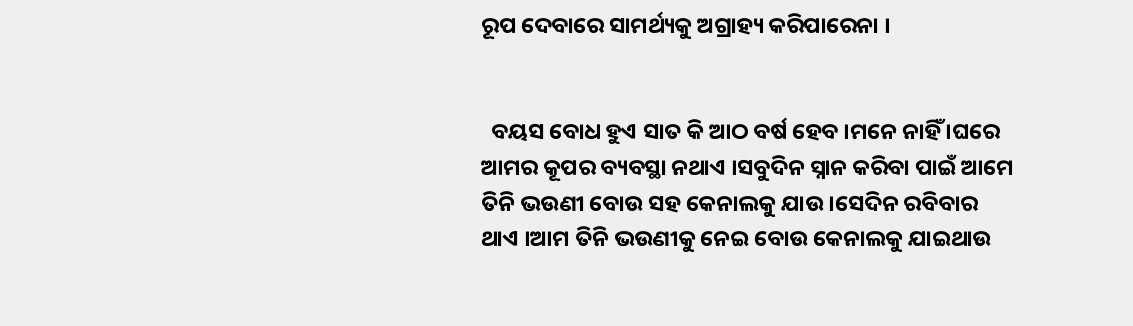ରୂପ ଦେବାରେ ସାମର୍ଥ୍ୟକୁ ଅଗ୍ରାହ୍ୟ କରିପାରେନା ।


  ବୟସ ବୋଧ ହୁଏ ସାତ କି ଆଠ ବର୍ଷ ହେବ ।ମନେ ନାହିଁ ।ଘରେ ଆମର କୂପର ବ୍ୟବସ୍ଥା ନଥାଏ ।ସବୁଦିନ ସ୍ନାନ କରିବା ପାଇଁ ଆମେ ତିନି ଭଉଣୀ ବୋଉ ସହ କେନାଲକୁ ଯାଉ ।ସେଦିନ ରବିବାର ଥାଏ ।ଆମ ତିନି ଭଉଣୀକୁ ନେଇ ବୋଉ କେନାଲକୁ ଯାଇଥାଉ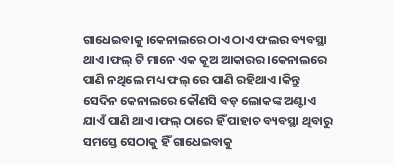ଗାଧେଇବାକୁ ।କେନାଲରେ ଠାଏ ଠାଏ ଫଲର ବ୍ୟବସ୍ଥା ଥାଏ ।ଫଲ୍ ଟି ମାନେ ଏକ କୂଅ ଆକାରର ।କେନାଲରେ ପାଣି ନଥିଲେ ମଧ୍ୟ ଫଲ୍ ରେ ପାଣି ରହିଥାଏ ।କିନ୍ତୁ ସେଦିନ କେନାଲରେ କୌଣସି ବଡ଼ ଲୋକଙ୍କ ଅଣ୍ଟାଏ ଯାଏଁ ପାଣି ଥାଏ ।ଫଲ୍ ଠାରେ ହିଁ ପାହାଚ ବ୍ୟବସ୍ଥା ଥିବାରୁ ସମସ୍ତେ ସେଠାକୁ ହିଁ ଗାଧେଇବାକୁ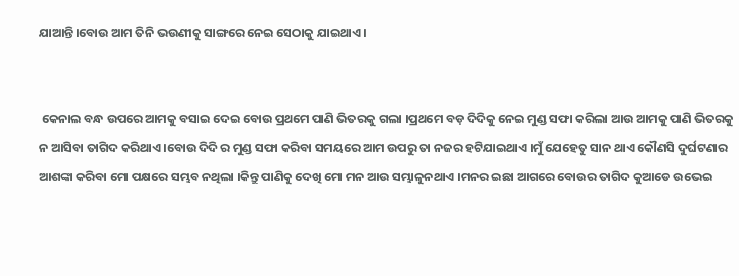ଯାଆନ୍ତି ।ବୋଉ ଆମ ତିନି ଭଉଣୀକୁ ସାଙ୍ଗରେ ନେଇ ସେଠାକୁ ଯାଇଥାଏ ।


 କେନାଲ ବନ୍ଧ ଉପରେ ଆମକୁ ବସାଇ ଦେଇ ବୋଉ ପ୍ରଥମେ ପାଣି ଭିତରକୁ ଗଲା ।ପ୍ରଥମେ ବଡ଼ ଦିଦିକୁ ନେଇ ମୁଣ୍ଡ ସଫା କରିଲା ଆଉ ଆମକୁ ପାଣି ଭିତରକୁ ନ ଆସିବା ତାଗିଦ କରିଥାଏ ।ବୋଉ ଦିଦି ର ମୁଣ୍ଡ ସଫା କରିବା ସମୟରେ ଆମ ଉପରୁ ତା ନଜର ହଟିଯାଇଥାଏ ।ମୁଁ ଯେହେତୁ ସାନ ଥାଏ କୌଣସି ଦୁର୍ଘଟଣାର ଆଶଙ୍କା କରିବା ମୋ ପକ୍ଷରେ ସମ୍ଭବ ନଥିଲା ।କିନ୍ତୁ ପାଣିକୁ ଦେଖି ମୋ ମନ ଆଉ ସମ୍ଭାଳୁନଥାଏ ।ମନର ଇଛା ଆଗରେ ବୋଉର ତାଗିଦ କୁଆଡେ ଉଭେଇ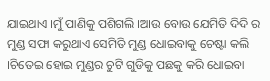ଯାଇଥାଏ ।ମୁଁ ପାଣିକୁ ପଶିଗଲି ।ଆଉ ବୋଉ ଯେମିତି ଦିଦି ର ମୁଣ୍ଡ ସଫା କରୁଥାଏ ସେମିତି ମୁଣ୍ଡ ଧୋଇବାକୁ ଚେଷ୍ଟା କଲି ।ଚିତେଇ ହୋଇ ମୁଣ୍ଡର ଚୁଟି ଗୁଡିକୁ ପଛକୁ କରି ଧୋଇବା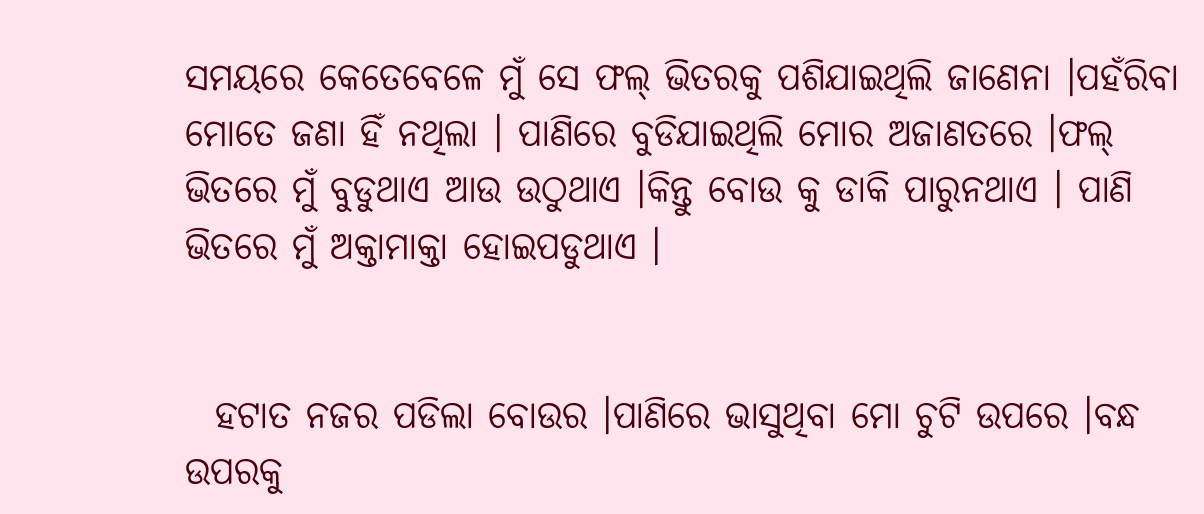ସମୟରେ କେତେବେଳେ ମୁଁ ସେ ଫଲ୍ ଭିତରକୁ ପଶିଯାଇଥିଲି ଜାଣେନା ।ପହଁରିବା ମୋତେ ଜଣା ହିଁ ନଥିଲା । ପାଣିରେ ବୁଡିଯାଇଥିଲି ମୋର ଅଜାଣତରେ ।ଫଲ୍ ଭିତରେ ମୁଁ ବୁଡୁଥାଏ ଆଉ ଉଠୁଥାଏ ।କିନ୍ତୁ ବୋଉ କୁ ଡାକି ପାରୁନଥାଏ । ପାଣି ଭିତରେ ମୁଁ ଅକ୍ତାମାକ୍ତା ହୋଇପଡୁଥାଏ ।


  ହଟାତ ନଜର ପଡିଲା ବୋଉର ।ପାଣିରେ ଭାସୁଥିବା ମୋ ଚୁଟି ଉପରେ ।ବନ୍ଧ ଉପରକୁ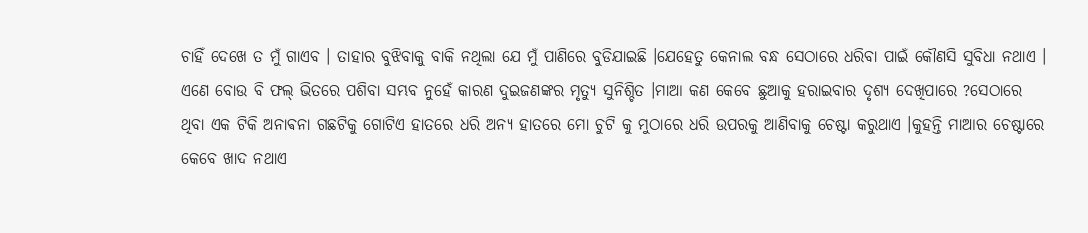ଚାହିଁ ଦେଖେ ତ ମୁଁ ଗାଏବ । ତାହାର ବୁଝିବାକୁ ବାକି ନଥିଲା ଯେ ମୁଁ ପାଣିରେ ବୁଡିଯାଇଛି ।ଯେହେତୁ କେନାଲ ବନ୍ଧ ସେଠାରେ ଧରିବା ପାଇଁ କୌଣସି ସୁବିଧା ନଥାଏ । ଏଣେ ବୋଉ ବି ଫଲ୍ ଭିତରେ ପଶିବା ସମ୍ଭବ ନୁହେଁ କାରଣ ଦୁଇଜଣଙ୍କର ମୃତ୍ୟୁ ସୁନିଶ୍ଚିତ ।ମାଆ କଣ କେବେ ଛୁଆକୁ ହରାଇବାର ଦୃଶ୍ୟ ଦେଖିପାରେ ?ସେଠାରେ ଥିବା ଏକ ଟିକି ଅନାଵନା ଗଛଟିକୁ ଗୋଟିଏ ହାତରେ ଧରି ଅନ୍ୟ ହାତରେ ମୋ ଚୁଟି କୁ ମୁଠାରେ ଧରି ଉପରକୁ ଆଣିବାକୁ ଚେଷ୍ଟା କରୁଥାଏ ।କୁହନ୍ତି ମାଆର ଚେଷ୍ଟାରେ କେବେ ଖାଦ ନଥାଏ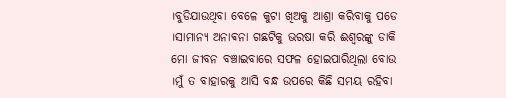।ବୁଡିଯାଉଥିବା ବେଳେ କୁଟା ଖିଅକୁ ଆଶ୍ରା କରିବାକୁ ପଡେ ।ସାମାନ୍ୟ ଅନାଵନା ଗଛଟିକୁ ଭରଷା କରି ଈଶ୍ୱରଙ୍କୁ ଡାକି ମୋ ଜୀବନ ବଞ୍ଚାଇବାରେ ସଫଳ ହୋଇପାରିଥିଲା ବୋଉ ।ମୁଁ ତ ବାହାରକୁ ଆସି ବନ୍ଧ ଉପରେ କିଛି ସମୟ ରହିବା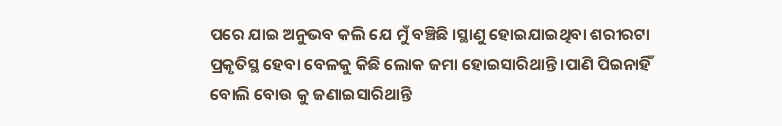ପରେ ଯାଇ ଅନୁଭବ କଲି ଯେ ମୁଁ ବଞ୍ଚିଛି ।ସ୍ଥାଣୁ ହୋଇଯାଇଥିବା ଶରୀରଟା ପ୍ରକୃତିସ୍ଥ ହେବା ବେଳକୁ କିଛି ଲୋକ ଜମା ହୋଇସାରିଥାନ୍ତି ।ପାଣି ପିଇନାହିଁ ବୋଲି ବୋଉ କୁ ଜଣାଇସାରିଥାନ୍ତି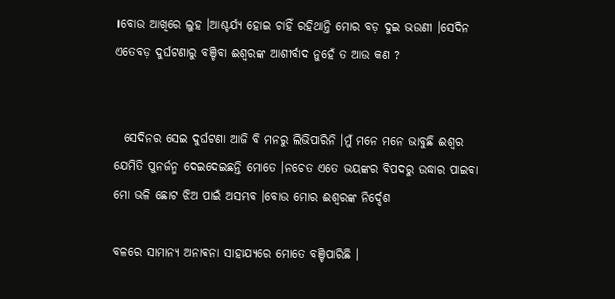।ବୋଉ ଆଖିରେ ଲୁହ ।ଆଶ୍ଚର୍ଯ୍ୟ ହୋଇ ଚାହିଁ ରହିଥାନ୍ତି ମୋର ବଡ଼ ଦୁଇ ଭଉଣୀ ।ସେଦିନ ଏତେବଡ଼ ଦୁର୍ଘଟଣାରୁ ବଞ୍ଚିବା ଈଶ୍ୱରଙ୍କ ଆଶୀର୍ବାଦ ନୁହେଁ ତ ଆଉ କଣ ?


  ସେଦିନର ସେଇ ଦୁର୍ଘଟଣା ଆଜି ବି ମନରୁ ଲିଭିପାରିନି ।ମୁଁ ମନେ ମନେ ଭାବୁଛି ଈଶ୍ୱର ଯେମିତି ପୁନର୍ଜନ୍ମ ଦେଇଦେଇଛନ୍ତି ମୋତେ ।ନଚେତ ଏତେ ଭୟଙ୍କର ବିପଦରୁ ଉଦ୍ଧାର ପାଇବା ମୋ ଭଳି ଛୋଟ ଝିଅ ପାଇଁ ଅସମ୍ଭବ ।ବୋଉ ମୋର ଈଶ୍ୱରଙ୍କ ନିର୍ଦ୍ଦେଶ

ବଳରେ ସାମାନ୍ୟ ଅନାଵନା ସାହାଯ୍ୟରେ ମୋତେ ବଞ୍ଚିପାରିଛି ।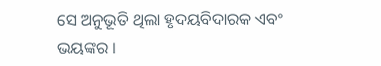ସେ ଅନୁଭୂତି ଥିଲା ହୃଦୟବିଦାରକ ଏବଂ ଭୟଙ୍କର ।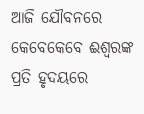ଆଜି ଯୌବନରେ କେବେକେବେ ଈଶ୍ୱରଙ୍କ ପ୍ରତି ହୃଦୟରେ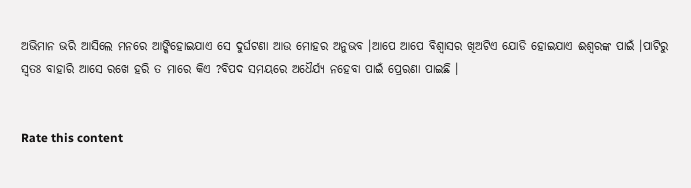ଅଭିମାନ ଭରି ଆସିଲେ ମନରେ ଆଙ୍କିହୋଇଯାଏ ସେ ଦୁର୍ଘଟଣା ଆଉ ମୋହର ଅନୁଭବ ।ଆପେ ଆପେ ବିଶ୍ୱାସର ଖିଅଟିଏ ଯୋଡି ହୋଇଯାଏ ଈଶ୍ୱରଙ୍କ ପାଇଁ ।ପାଟିରୁ ସ୍ୱତଃ ବାହାରି ଆସେ ରଖେ ହରି ତ ମାରେ କିଏ ?ବିପଦ ସମୟରେ ଅଧୈର୍ଯ୍ୟ ନହେବା ପାଇଁ ପ୍ରେରଣା ପାଇଛି ।


Rate this content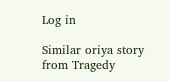Log in

Similar oriya story from Tragedy